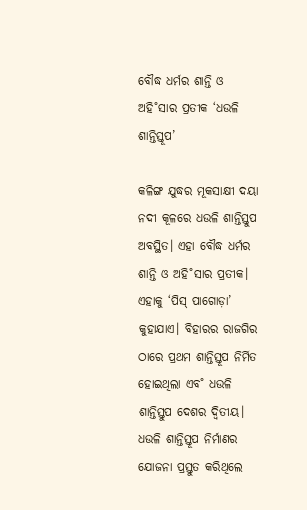ବୌଦ୍ଧ ଧର୍ମର ଶାନ୍ତି ଓ ଅହି˚ସାର ପ୍ରତୀକ ‘ଧଉଳି ଶାନ୍ତିସ୍ତୂପ’

କଳିଙ୍ଗ ଯୁଦ୍ଧର ମୂକସାକ୍ଷୀ ଦୟା ନଦୀ କୂଳରେ ଧଉଳି ଶାନ୍ତିସ୍ତୁପ ଅବସ୍ଥିତ। ଏହା ବୌଦ୍ଧ ଧର୍ମର ଶାନ୍ତି ଓ ଅହି˚ସାର ପ୍ରତୀକ। ଏହାକୁ ‘ପିସ୍‌ ପାଗୋଡ଼ା’ କୁହାଯାଏ। ବିହାରର ରାଜଗିର ଠାରେ ପ୍ରଥମ ଶାନ୍ତିସ୍ତୂପ ନିର୍ମିତ ହୋଇଥିଲା ଏବ˚ ଧଉଳି ଶାନ୍ତିସ୍ତୁପ ଦେଶର ଦ୍ୱିତୀୟ। ଧଉଳି ଶାନ୍ତିସ୍ତୂପ ନିର୍ମାଣର ଯୋଜନା ପ୍ରସ୍ତୁତ କରିଥିଲେ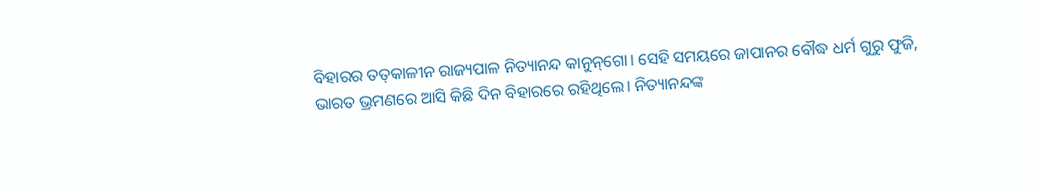ବିହାରର ତତ୍‌କାଳୀନ ରାଜ୍ୟପାଳ ନିତ୍ୟାନନ୍ଦ କାନୁନ୍‌ଗୋ। ସେହି ସମୟରେ ଜାପାନର ବୌଦ୍ଧ ଧର୍ମ ଗୁରୁ ଫୁଜି, ଭାରତ ଭ୍ରମଣରେ ଆସି କିଛି ଦିନ ବିହାରରେ ରହିଥିଲେ। ନିତ୍ୟାନନ୍ଦଙ୍କ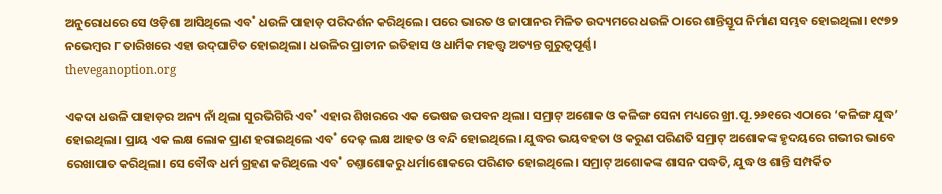ଅନୁରୋଧରେ ସେ ଓଡ଼ିଶା ଆସିଥିଲେ ଏବ˚ ଧଉଳି ପାହାଡ଼ ପରିଦର୍ଶନ କରିଥିଲେ। ପରେ ଭାରତ ଓ ଜାପାନର ମିଳିତ ଉଦ୍ୟମରେ ଧଉଳି ଠାରେ ଶାନ୍ତିସ୍ତୂପ ନିର୍ମାଣ ସମ୍ଭବ ହୋଇଥିଲା। ୧୯୭୨ ନଭେମ୍ବର ୮ ତାରିଖରେ ଏହା ଉଦ୍‌ଘାଟିତ ହୋଇଥିଲା। ଧଉଳିର ପ୍ରାଚୀନ ଇତିହାସ ଓ ଧାର୍ମିକ ମହତ୍ତ୍ବ ଅତ୍ୟନ୍ତ ଗୁରୁତ୍ବପୂର୍ଣ୍ଣ।
theveganoption.org

ଏକଦା ଧଉଳି ପାହାଡ଼ର ଅନ୍ୟ ନାଁ ଥିଲା ସୁରଭିଗିରି ଏବ˚ ଏହାର ଶିଖରରେ ଏକ ଭେଷଜ ଉପବନ ଥିଲା। ସମ୍ରାଟ୍‌ ଅଶୋକ ଓ କଳିଙ୍ଗ ସେନା ମଧ୍ୟରେ ଖ୍ରୀ.ପୂ.୨୬୧ରେ ଏଠାରେ ‘କଳିଙ୍ଗ ଯୁଦ୍ଧ’ ହୋଇଥିଲା। ପ୍ରାୟ ଏକ ଲକ୍ଷ ଲୋକ ପ୍ରାଣ ହରାଇଥିଲେ ଏବ˚ ଦେଢ଼ ଲକ୍ଷ ଆହତ ଓ ବନ୍ଦି ହୋଇଥିଲେ। ଯୁଦ୍ଧର ଭୟବହତା ଓ କରୁଣ ପରିଣତି ସମ୍ରାଟ୍‌ ଅଶୋକଙ୍କ ହୃଦୟରେ ଗଭୀର ଭାବେ ରେଖାପାତ କରିଥିଲା। ସେ ବୌଦ୍ଧ ଧର୍ମ ଗ୍ରହଣ କରିଥିଲେ ଏବ˚ ଚଣ୍ତାଶୋକରୁ ଧର୍ମାଶୋକରେ ପରିଣତ ହୋଇଥିଲେ। ସମ୍ରାଟ୍‌ ଅଶୋକଙ୍କ ଶାସନ ପଦ୍ଧତି, ଯୁଦ୍ଧ ଓ ଶାନ୍ତି ସମ୍ପର୍କିତ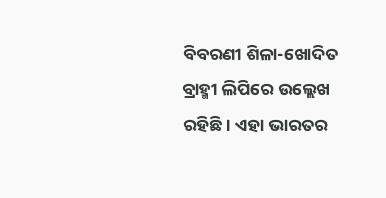ବିବରଣୀ ଶିଳା-ଖୋଦିତ ବ୍ରାହ୍ମୀ ଲିପିରେ ଉଲ୍ଲେଖ ରହିଛି। ଏହା ଭାରତର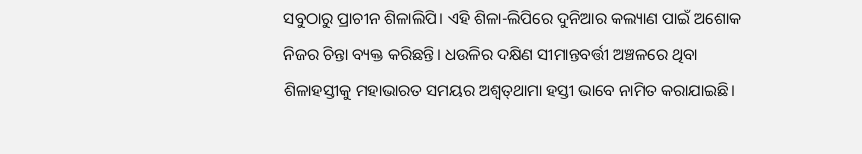ସବୁଠାରୁ ପ୍ରାଚୀନ ଶିଳାଲିପି। ଏହି ଶିଳା-ଲିପିରେ ଦୁନିଆର କଲ୍ୟାଣ ପାଇଁ ଅଶୋକ ନିଜର ଚିନ୍ତା ବ୍ୟକ୍ତ କରିଛନ୍ତି। ଧଉଳିର ଦକ୍ଷିଣ ସୀମାନ୍ତବର୍ତ୍ତୀ ଅଞ୍ଚଳରେ ଥିବା ଶିଳାହସ୍ତୀକୁ ମହାଭାରତ ସମୟର ଅଶ୍ବତ୍‌ଥାମା ହସ୍ତୀ ଭାବେ ନାମିତ କରାଯାଇଛି।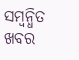ସମ୍ବନ୍ଧିତ ଖବର